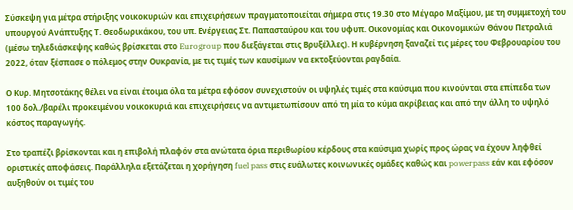Σύσκεψη για μέτρα στήριξης νοικοκυριών και επιχειρήσεων πραγματοποιείται σήμερα στις 19.30 στο Μέγαρο Μαξίμου, με τη συμμετοχή του υπουργού Ανάπτυξης Τ. Θεοδωρικάκου, του υπ. Ενέργειας Στ. Παπασταύρου και του υφυπ. Οικονομίας και Οικονομικών Θάνου Πετραλιά (μέσω τηλεδιάσκεψης καθώς βρίσκεται στο Eurogroup που διεξάγεται στις Βρυξέλλες). Η κυβέρνηση ξαναζεί τις μέρες του Φεβρουαρίου του 2022, όταν ξέσπασε ο πόλεμος στην Ουκρανία, με τις τιμές των καυσίμων να εκτοξεύονται ραγδαία.

Ο Κυρ. Μητσοτάκης θέλει να είναι έτοιμα όλα τα μέτρα εφόσον συνεχιστούν οι υψηλές τιμές στα καύσιμα που κινούνται στα επίπεδα των 100 δολ./βαρέλι προκειμένου νοικοκυριά και επιχειρήσεις να αντιμετωπίσουν από τη μία το κύμα ακρίβειας και από την άλλη το υψηλό κόστος παραγωγής.

Στο τραπέζι βρίσκονται και η επιβολή πλαφόν στα ανώτατα όρια περιθωρίου κέρδους στα καύσιμα χωρίς προς ώρας να έχουν ληφθεί οριστικές αποφάσεις. Παράλληλα εξετάζεται η χορήγηση fuel pass στις ευάλωτες κοινωνικές ομάδες καθώς και powerpass εάν και εφόσον αυξηθούν οι τιμές του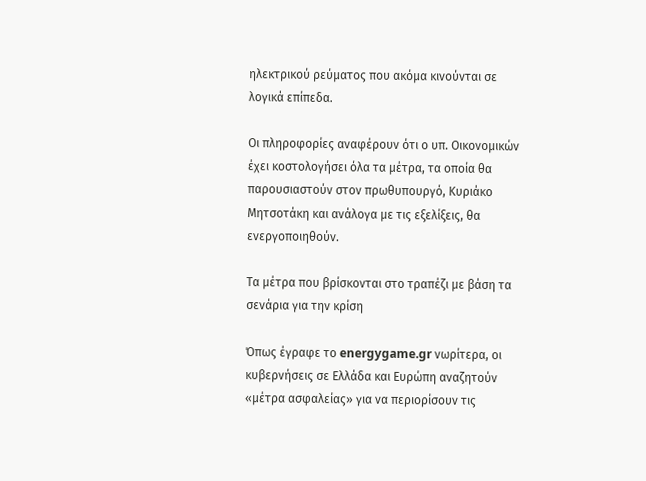ηλεκτρικού ρεύματος που ακόμα κινούνται σε λογικά επίπεδα.

Οι πληροφορίες αναφέρουν ότι ο υπ. Οικονομικών έχει κοστολογήσει όλα τα μέτρα, τα οποία θα παρουσιαστούν στον πρωθυπουργό, Κυριάκο Μητσοτάκη και ανάλογα με τις εξελίξεις, θα ενεργοποιηθούν.

Τα μέτρα που βρίσκονται στο τραπέζι με βάση τα σενάρια για την κρίση

Όπως έγραφε το energygame.gr νωρίτερα, οι κυβερνήσεις σε Ελλάδα και Ευρώπη αναζητούν «μέτρα ασφαλείας» για να περιορίσουν τις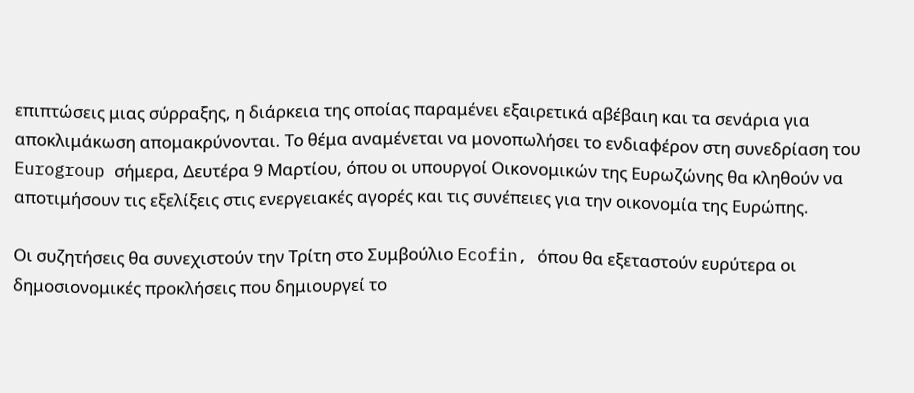επιπτώσεις μιας σύρραξης, η διάρκεια της οποίας παραμένει εξαιρετικά αβέβαιη και τα σενάρια για αποκλιμάκωση απομακρύνονται. Το θέμα αναμένεται να μονοπωλήσει το ενδιαφέρον στη συνεδρίαση του Eurogroup σήμερα, Δευτέρα 9 Μαρτίου, όπου οι υπουργοί Οικονομικών της Ευρωζώνης θα κληθούν να αποτιμήσουν τις εξελίξεις στις ενεργειακές αγορές και τις συνέπειες για την οικονομία της Ευρώπης.

Οι συζητήσεις θα συνεχιστούν την Τρίτη στο Συμβούλιο Ecofin, όπου θα εξεταστούν ευρύτερα οι δημοσιονομικές προκλήσεις που δημιουργεί το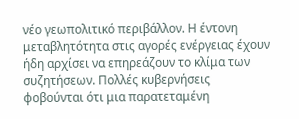νέο γεωπολιτικό περιβάλλον. Η έντονη μεταβλητότητα στις αγορές ενέργειας έχουν ήδη αρχίσει να επηρεάζουν το κλίμα των συζητήσεων. Πολλές κυβερνήσεις φοβούνται ότι μια παρατεταμένη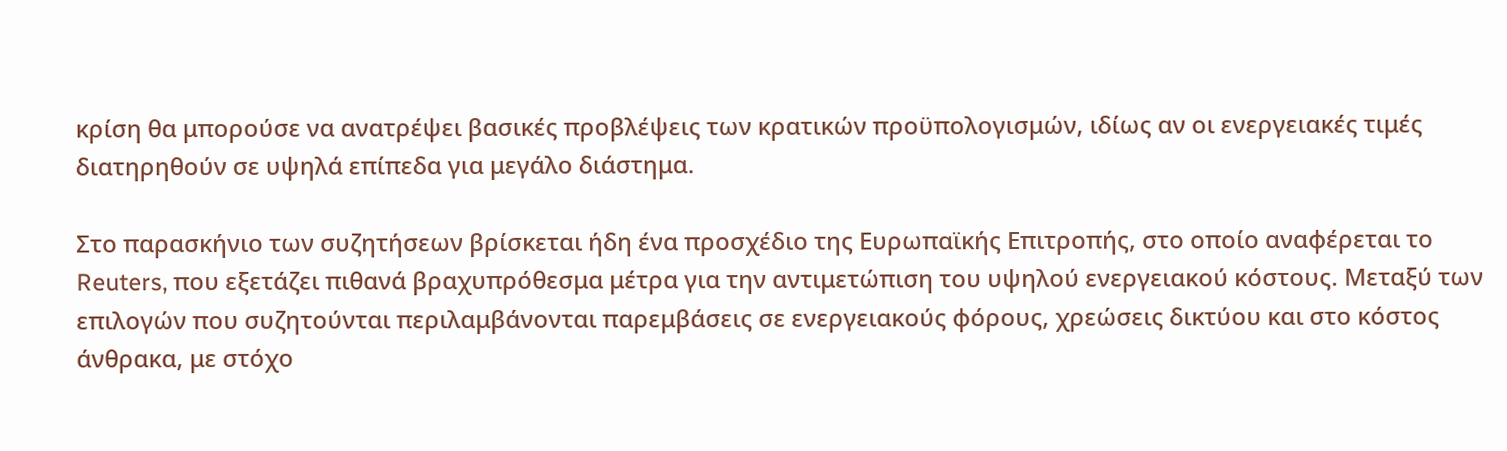κρίση θα μπορούσε να ανατρέψει βασικές προβλέψεις των κρατικών προϋπολογισμών, ιδίως αν οι ενεργειακές τιμές διατηρηθούν σε υψηλά επίπεδα για μεγάλο διάστημα.

Στο παρασκήνιο των συζητήσεων βρίσκεται ήδη ένα προσχέδιο της Ευρωπαϊκής Επιτροπής, στο οποίο αναφέρεται το Reuters, που εξετάζει πιθανά βραχυπρόθεσμα μέτρα για την αντιμετώπιση του υψηλού ενεργειακού κόστους. Μεταξύ των επιλογών που συζητούνται περιλαμβάνονται παρεμβάσεις σε ενεργειακούς φόρους, χρεώσεις δικτύου και στο κόστος άνθρακα, με στόχο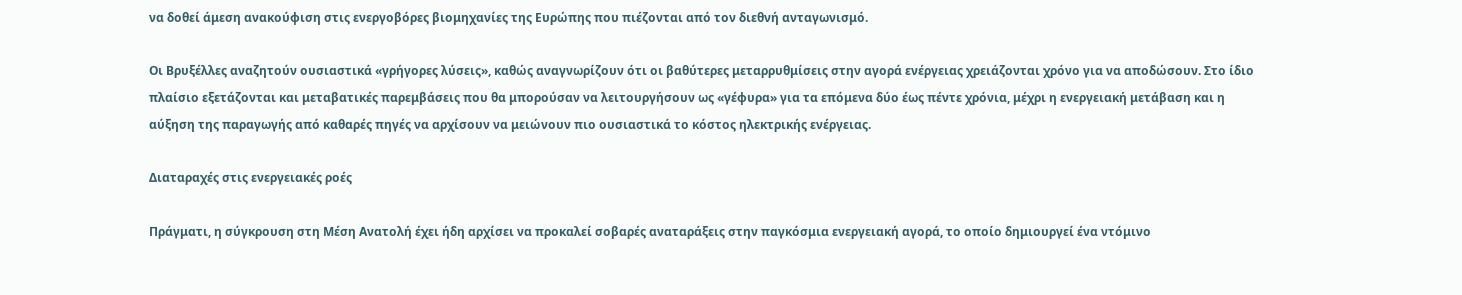να δοθεί άμεση ανακούφιση στις ενεργοβόρες βιομηχανίες της Ευρώπης που πιέζονται από τον διεθνή ανταγωνισμό.

Οι Βρυξέλλες αναζητούν ουσιαστικά «γρήγορες λύσεις», καθώς αναγνωρίζουν ότι οι βαθύτερες μεταρρυθμίσεις στην αγορά ενέργειας χρειάζονται χρόνο για να αποδώσουν. Στο ίδιο πλαίσιο εξετάζονται και μεταβατικές παρεμβάσεις που θα μπορούσαν να λειτουργήσουν ως «γέφυρα» για τα επόμενα δύο έως πέντε χρόνια, μέχρι η ενεργειακή μετάβαση και η αύξηση της παραγωγής από καθαρές πηγές να αρχίσουν να μειώνουν πιο ουσιαστικά το κόστος ηλεκτρικής ενέργειας.

Διαταραχές στις ενεργειακές ροές

Πράγματι, η σύγκρουση στη Μέση Ανατολή έχει ήδη αρχίσει να προκαλεί σοβαρές αναταράξεις στην παγκόσμια ενεργειακή αγορά, το οποίο δημιουργεί ένα ντόμινο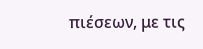πιέσεων, με τις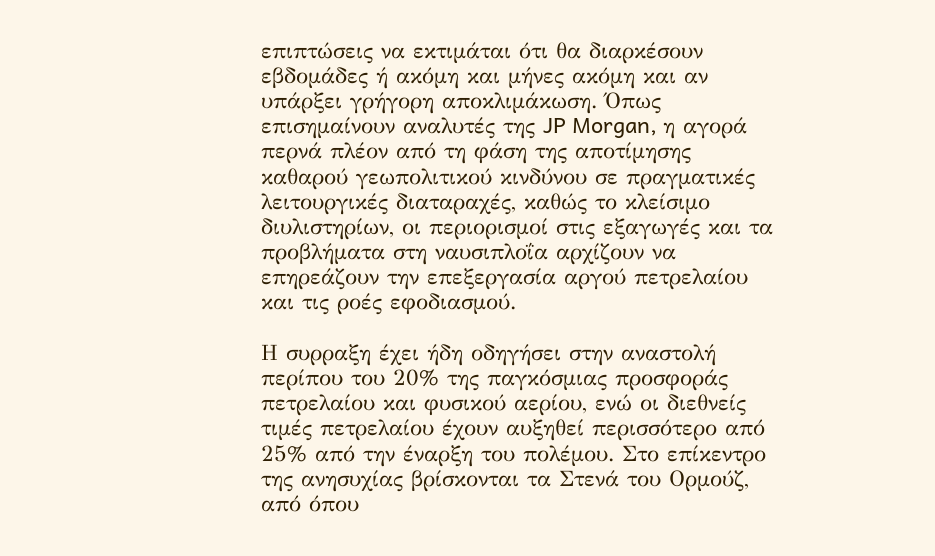επιπτώσεις να εκτιμάται ότι θα διαρκέσουν εβδομάδες ή ακόμη και μήνες ακόμη και αν υπάρξει γρήγορη αποκλιμάκωση. Όπως επισημαίνουν αναλυτές της JP Morgan, η αγορά περνά πλέον από τη φάση της αποτίμησης καθαρού γεωπολιτικού κινδύνου σε πραγματικές λειτουργικές διαταραχές, καθώς το κλείσιμο διυλιστηρίων, οι περιορισμοί στις εξαγωγές και τα προβλήματα στη ναυσιπλοΐα αρχίζουν να επηρεάζουν την επεξεργασία αργού πετρελαίου και τις ροές εφοδιασμού.

Η συρραξη έχει ήδη οδηγήσει στην αναστολή περίπου του 20% της παγκόσμιας προσφοράς πετρελαίου και φυσικού αερίου, ενώ οι διεθνείς τιμές πετρελαίου έχουν αυξηθεί περισσότερο από 25% από την έναρξη του πολέμου. Στο επίκεντρο της ανησυχίας βρίσκονται τα Στενά του Ορμούζ, από όπου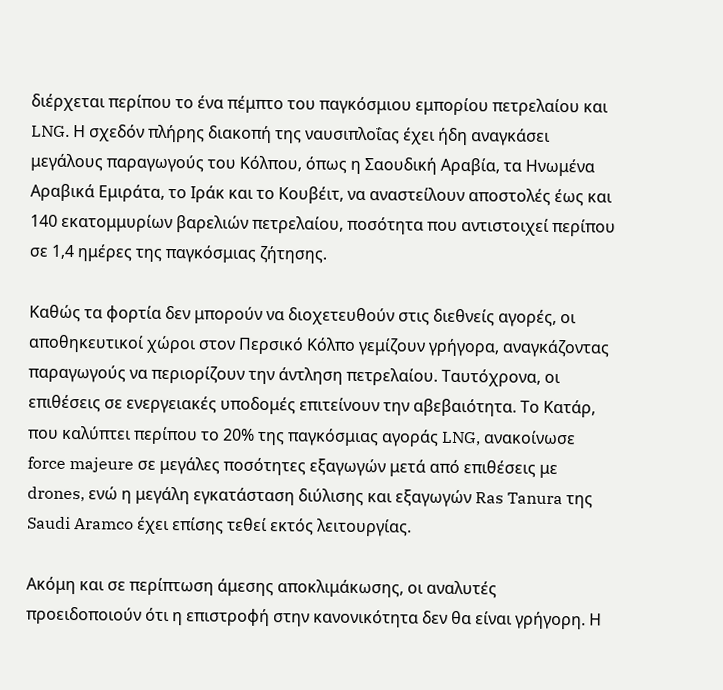διέρχεται περίπου το ένα πέμπτο του παγκόσμιου εμπορίου πετρελαίου και LNG. Η σχεδόν πλήρης διακοπή της ναυσιπλοΐας έχει ήδη αναγκάσει μεγάλους παραγωγούς του Κόλπου, όπως η Σαουδική Αραβία, τα Ηνωμένα Αραβικά Εμιράτα, το Ιράκ και το Κουβέιτ, να αναστείλουν αποστολές έως και 140 εκατομμυρίων βαρελιών πετρελαίου, ποσότητα που αντιστοιχεί περίπου σε 1,4 ημέρες της παγκόσμιας ζήτησης.

Καθώς τα φορτία δεν μπορούν να διοχετευθούν στις διεθνείς αγορές, οι αποθηκευτικοί χώροι στον Περσικό Κόλπο γεμίζουν γρήγορα, αναγκάζοντας παραγωγούς να περιορίζουν την άντληση πετρελαίου. Ταυτόχρονα, οι επιθέσεις σε ενεργειακές υποδομές επιτείνουν την αβεβαιότητα. Το Κατάρ, που καλύπτει περίπου το 20% της παγκόσμιας αγοράς LNG, ανακοίνωσε force majeure σε μεγάλες ποσότητες εξαγωγών μετά από επιθέσεις με drones, ενώ η μεγάλη εγκατάσταση διύλισης και εξαγωγών Ras Tanura της Saudi Aramco έχει επίσης τεθεί εκτός λειτουργίας.

Ακόμη και σε περίπτωση άμεσης αποκλιμάκωσης, οι αναλυτές προειδοποιούν ότι η επιστροφή στην κανονικότητα δεν θα είναι γρήγορη. Η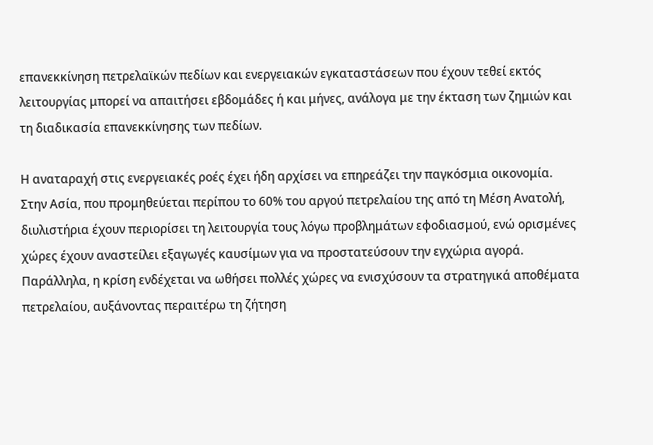επανεκκίνηση πετρελαϊκών πεδίων και ενεργειακών εγκαταστάσεων που έχουν τεθεί εκτός λειτουργίας μπορεί να απαιτήσει εβδομάδες ή και μήνες, ανάλογα με την έκταση των ζημιών και τη διαδικασία επανεκκίνησης των πεδίων.

Η αναταραχή στις ενεργειακές ροές έχει ήδη αρχίσει να επηρεάζει την παγκόσμια οικονομία. Στην Ασία, που προμηθεύεται περίπου το 60% του αργού πετρελαίου της από τη Μέση Ανατολή, διυλιστήρια έχουν περιορίσει τη λειτουργία τους λόγω προβλημάτων εφοδιασμού, ενώ ορισμένες χώρες έχουν αναστείλει εξαγωγές καυσίμων για να προστατεύσουν την εγχώρια αγορά. Παράλληλα, η κρίση ενδέχεται να ωθήσει πολλές χώρες να ενισχύσουν τα στρατηγικά αποθέματα πετρελαίου, αυξάνοντας περαιτέρω τη ζήτηση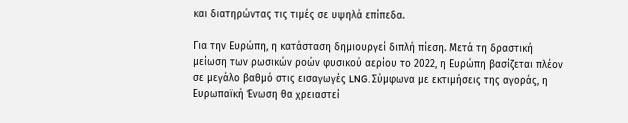και διατηρώντας τις τιμές σε υψηλά επίπεδα.

Για την Ευρώπη, η κατάσταση δημιουργεί διπλή πίεση. Μετά τη δραστική μείωση των ρωσικών ροών φυσικού αερίου το 2022, η Ευρώπη βασίζεται πλέον σε μεγάλο βαθμό στις εισαγωγές LNG. Σύμφωνα με εκτιμήσεις της αγοράς, η Ευρωπαϊκή Ένωση θα χρειαστεί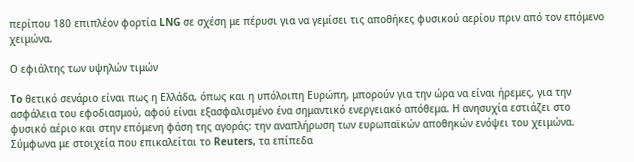περίπου 180 επιπλέον φορτία LNG σε σχέση με πέρυσι για να γεμίσει τις αποθήκες φυσικού αερίου πριν από τον επόμενο χειμώνα.

Ο εφιάλτης των υψηλών τιμών

To θετικό σενάριο είναι πως η Ελλάδα, όπως και η υπόλοιπη Ευρώπη, μπορούν για την ώρα να είναι ήρεμες, για την ασφάλεια του εφοδιασμού, αφού είναι εξασφαλισμένο ένα σημαντικό ενεργειακό απόθεμα. Η ανησυχία εστιάζει στο φυσικό αέριο και στην επόμενη φάση της αγοράς: την αναπλήρωση των ευρωπαϊκών αποθηκών ενόψει του χειμώνα. Σύμφωνα με στοιχεία που επικαλείται το Reuters, τα επίπεδα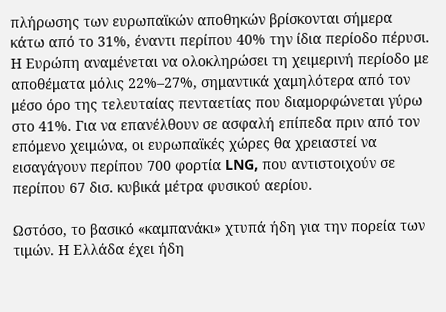πλήρωσης των ευρωπαϊκών αποθηκών βρίσκονται σήμερα κάτω από το 31%, έναντι περίπου 40% την ίδια περίοδο πέρυσι. Η Ευρώπη αναμένεται να ολοκληρώσει τη χειμερινή περίοδο με αποθέματα μόλις 22%–27%, σημαντικά χαμηλότερα από τον μέσο όρο της τελευταίας πενταετίας που διαμορφώνεται γύρω στο 41%. Για να επανέλθουν σε ασφαλή επίπεδα πριν από τον επόμενο χειμώνα, οι ευρωπαϊκές χώρες θα χρειαστεί να εισαγάγουν περίπου 700 φορτία LNG, που αντιστοιχούν σε περίπου 67 δισ. κυβικά μέτρα φυσικού αερίου.

Ωστόσο, το βασικό «καμπανάκι» χτυπά ήδη για την πορεία των τιμών. Η Ελλάδα έχει ήδη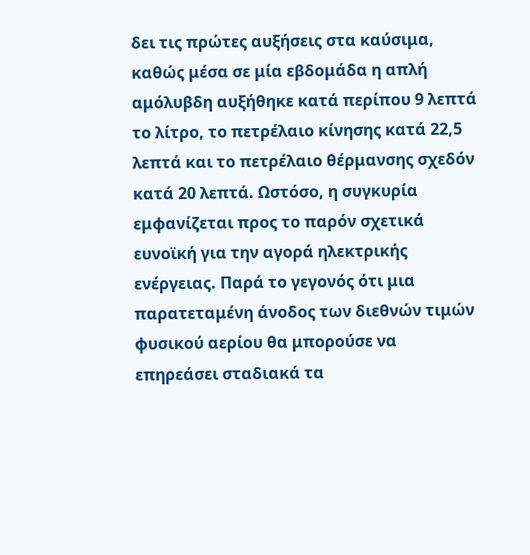δει τις πρώτες αυξήσεις στα καύσιμα, καθώς μέσα σε μία εβδομάδα η απλή αμόλυβδη αυξήθηκε κατά περίπου 9 λεπτά το λίτρο, το πετρέλαιο κίνησης κατά 22,5 λεπτά και το πετρέλαιο θέρμανσης σχεδόν κατά 20 λεπτά. Ωστόσο, η συγκυρία εμφανίζεται προς το παρόν σχετικά ευνοϊκή για την αγορά ηλεκτρικής ενέργειας. Παρά το γεγονός ότι μια παρατεταμένη άνοδος των διεθνών τιμών φυσικού αερίου θα μπορούσε να επηρεάσει σταδιακά τα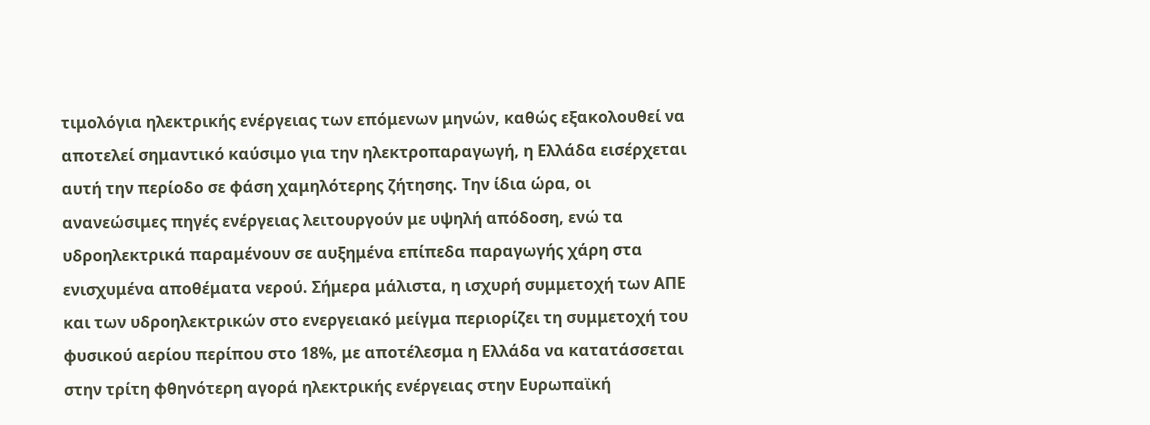τιμολόγια ηλεκτρικής ενέργειας των επόμενων μηνών, καθώς εξακολουθεί να αποτελεί σημαντικό καύσιμο για την ηλεκτροπαραγωγή, η Ελλάδα εισέρχεται αυτή την περίοδο σε φάση χαμηλότερης ζήτησης. Την ίδια ώρα, οι ανανεώσιμες πηγές ενέργειας λειτουργούν με υψηλή απόδοση, ενώ τα υδροηλεκτρικά παραμένουν σε αυξημένα επίπεδα παραγωγής χάρη στα ενισχυμένα αποθέματα νερού. Σήμερα μάλιστα, η ισχυρή συμμετοχή των ΑΠΕ και των υδροηλεκτρικών στο ενεργειακό μείγμα περιορίζει τη συμμετοχή του φυσικού αερίου περίπου στο 18%, με αποτέλεσμα η Ελλάδα να κατατάσσεται στην τρίτη φθηνότερη αγορά ηλεκτρικής ενέργειας στην Ευρωπαϊκή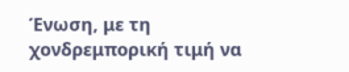Ένωση, με τη χονδρεμπορική τιμή να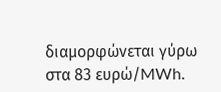διαμορφώνεται γύρω στα 83 ευρώ/MWh.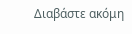Διαβάστε ακόμη